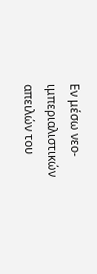Εν μέσω νεο-ιμπεριαλιστικών απειλών του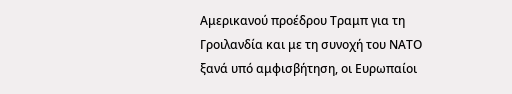Αμερικανού προέδρου Τραμπ για τη Γροιλανδία και με τη συνοχή του ΝΑΤΟ ξανά υπό αμφισβήτηση, οι Ευρωπαίοι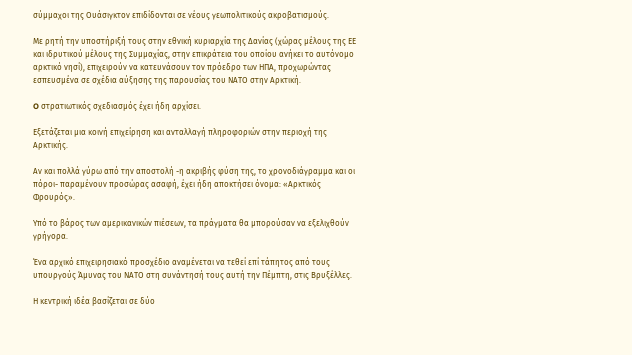σύμμαχοι της Ουάσιγκτον επιδίδονται σε νέους γεωπολιτικούς ακροβατισμούς.

Με ρητή την υποστήριξή τους στην εθνική κυριαρχία της Δανίας (χώρας μέλους της ΕΕ και ιδρυτικού μέλους της Συμμαχίας, στην επικράτεια του οποίου ανήκει το αυτόνομο αρκτικό νησί), επιχειρούν να κατευνάσουν τον πρόεδρο των ΗΠΑ, προχωρώντας εσπευσμένα σε σχέδια αύξησης της παρουσίας του ΝΑΤΟ στην Αρκτική.

O στρατιωτικός σχεδιασμός έχει ήδη αρχίσει.

Εξετάζεται μια κοινή επιχείρηση και ανταλλαγή πληροφοριών στην περιοχή της Αρκτικής.

Αν και πολλά γύρω από την αποστολή -η ακριβής φύση της, το χρονοδιάγραμμα και οι πόροι- παραμένουν προσώρας ασαφή, έχει ήδη αποκτήσει όνομα: «Αρκτικός Φρουρός».

Υπό το βάρος των αμερικανικών πιέσεων, τα πράγματα θα μπορούσαν να εξελιχθούν γρήγορα.

Ένα αρχικό επιχειρησιακό προσχέδιο αναμένεται να τεθεί επί τάπητος από τους υπουργούς Άμυνας του ΝΑΤΟ στη συνάντησή τους αυτή την Πέμπτη, στις Βρυξέλλες.

Η κεντρική ιδέα βασίζεται σε δύο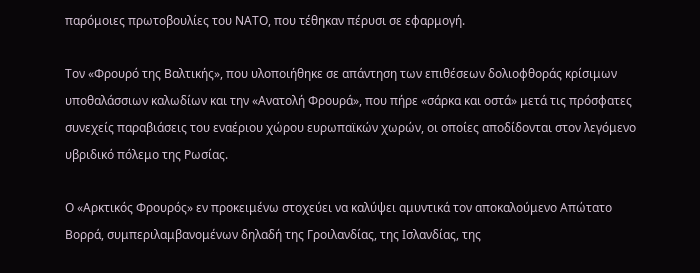παρόμοιες πρωτοβουλίες του ΝΑΤΟ, που τέθηκαν πέρυσι σε εφαρμογή.

Τον «Φρουρό της Βαλτικής», που υλοποιήθηκε σε απάντηση των επιθέσεων δολιοφθοράς κρίσιμων υποθαλάσσιων καλωδίων και την «Ανατολή Φρουρά», που πήρε «σάρκα και οστά» μετά τις πρόσφατες συνεχείς παραβιάσεις του εναέριου χώρου ευρωπαϊκών χωρών, οι οποίες αποδίδονται στον λεγόμενο υβριδικό πόλεμο της Ρωσίας.

Ο «Αρκτικός Φρουρός» εν προκειμένω στοχεύει να καλύψει αμυντικά τον αποκαλούμενο Απώτατο Βορρά, συμπεριλαμβανομένων δηλαδή της Γροιλανδίας, της Ισλανδίας, της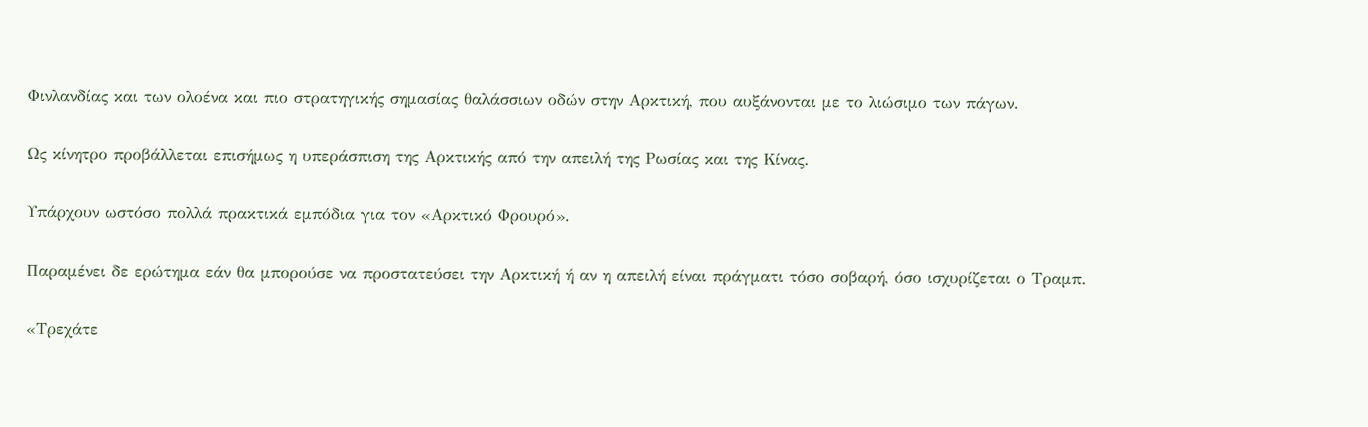Φινλανδίας και των ολοένα και πιο στρατηγικής σημασίας θαλάσσιων οδών στην Αρκτική, που αυξάνονται με το λιώσιμο των πάγων.

Ως κίνητρο προβάλλεται επισήμως η υπεράσπιση της Αρκτικής από την απειλή της Ρωσίας και της Κίνας.

Υπάρχουν ωστόσο πολλά πρακτικά εμπόδια για τον «Αρκτικό Φρουρό».

Παραμένει δε ερώτημα εάν θα μπορούσε να προστατεύσει την Αρκτική ή αν η απειλή είναι πράγματι τόσο σοβαρή, όσο ισχυρίζεται ο Τραμπ.

«Τρεχάτε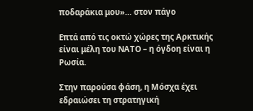ποδαράκια μου»… στον πάγο

Επτά από τις οκτώ χώρες της Αρκτικής είναι μέλη του ΝΑΤΟ – η όγδοη είναι η Ρωσία.

Στην παρούσα φάση, η Μόσχα έχει εδραιώσει τη στρατηγική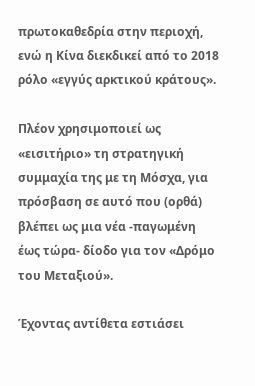πρωτοκαθεδρία στην περιοχή, ενώ η Κίνα διεκδικεί από το 2018 ρόλο «εγγύς αρκτικού κράτους».

Πλέον χρησιμοποιεί ως «εισιτήριο» τη στρατηγική συμμαχία της με τη Μόσχα, για πρόσβαση σε αυτό που (ορθά) βλέπει ως μια νέα -παγωμένη έως τώρα- δίοδο για τον «Δρόμο του Μεταξιού».

Έχοντας αντίθετα εστιάσει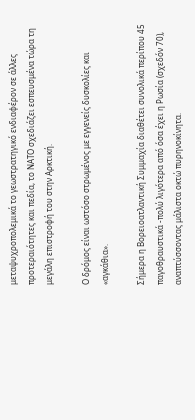μεταψυχροπολεμικά το γεωστρατηγικό ενδιαφέρον σε άλλες προτεραιότητες και πεδία, το ΝΑΤΟ σχεδιάζει εσπευσμένα τώρα τη μεγάλη επιστροφή του στην Αρκτική.

Ο δρόμος είναι ωστόσο στρωμένος με εγγενείς δυσκολίες και «αγκάθια».

Σήμερα η Βορειοατλαντική Συμμαχία διαθέτει συνολικά περίπου 45 παγοθραυστικά -πολύ λιγότερα από όσα έχει η Ρωσία (σχεδόν 70), αναπτύσσοντας μάλιστα οκτώ πυρηνοκίνητα.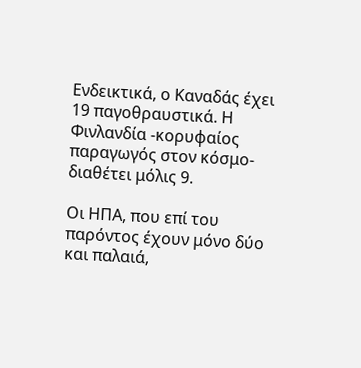Ενδεικτικά, ο Καναδάς έχει 19 παγοθραυστικά. Η Φινλανδία -κορυφαίος παραγωγός στον κόσμο- διαθέτει μόλις 9.

Οι ΗΠΑ, που επί του παρόντος έχουν μόνο δύο και παλαιά,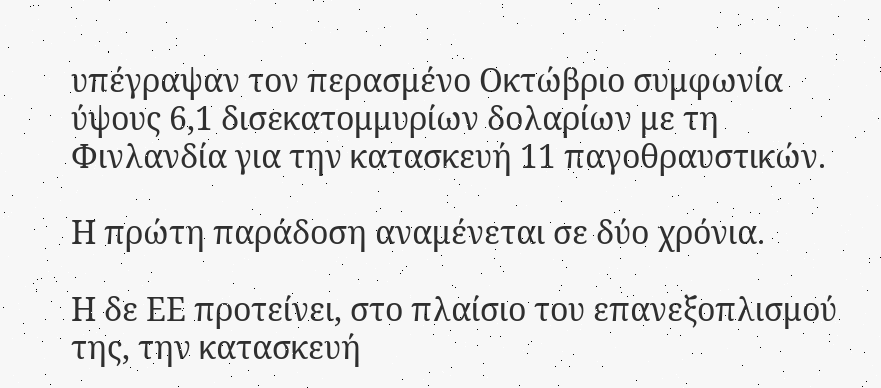υπέγραψαν τον περασμένο Οκτώβριο συμφωνία ύψους 6,1 δισεκατομμυρίων δολαρίων με τη Φινλανδία για την κατασκευή 11 παγοθραυστικών.

Η πρώτη παράδοση αναμένεται σε δύο χρόνια.

Η δε ΕΕ προτείνει, στο πλαίσιο του επανεξοπλισμού της, την κατασκευή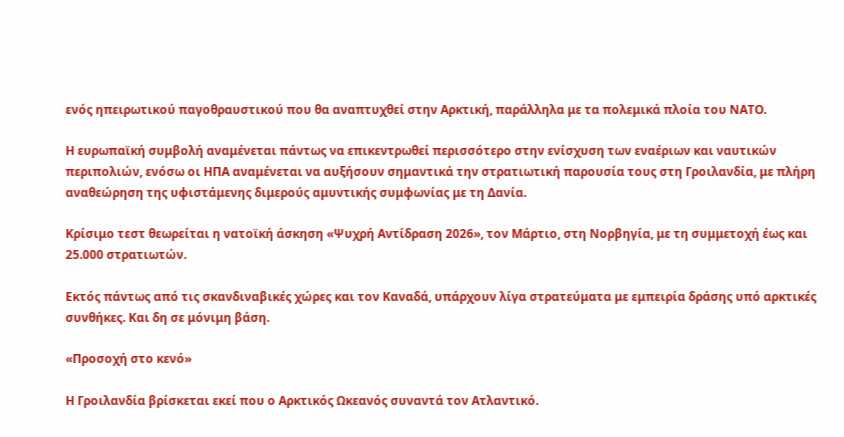ενός ηπειρωτικού παγοθραυστικού που θα αναπτυχθεί στην Αρκτική, παράλληλα με τα πολεμικά πλοία του ΝΑΤΟ.

Η ευρωπαϊκή συμβολή αναμένεται πάντως να επικεντρωθεί περισσότερο στην ενίσχυση των εναέριων και ναυτικών περιπολιών, ενόσω οι ΗΠΑ αναμένεται να αυξήσουν σημαντικά την στρατιωτική παρουσία τους στη Γροιλανδία, με πλήρη αναθεώρηση της υφιστάμενης διμερούς αμυντικής συμφωνίας με τη Δανία.

Κρίσιμο τεστ θεωρείται η νατοϊκή άσκηση «Ψυχρή Αντίδραση 2026», τον Μάρτιο, στη Νορβηγία, με τη συμμετοχή έως και 25.000 στρατιωτών.

Εκτός πάντως από τις σκανδιναβικές χώρες και τον Καναδά, υπάρχουν λίγα στρατεύματα με εμπειρία δράσης υπό αρκτικές συνθήκες. Και δη σε μόνιμη βάση.

«Προσοχή στο κενό»

Η Γροιλανδία βρίσκεται εκεί που ο Αρκτικός Ωκεανός συναντά τον Ατλαντικό.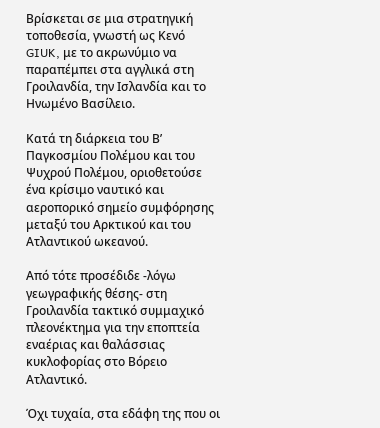Βρίσκεται σε μια στρατηγική τοποθεσία, γνωστή ως Κενό GIUK, με το ακρωνύμιο να παραπέμπει στα αγγλικά στη Γροιλανδία, την Ισλανδία και το Ηνωμένο Βασίλειο.

Κατά τη διάρκεια του Β’ Παγκοσμίου Πολέμου και του Ψυχρού Πολέμου, οριοθετούσε ένα κρίσιμο ναυτικό και αεροπορικό σημείο συμφόρησης μεταξύ του Αρκτικού και του Ατλαντικού ωκεανού.

Από τότε προσέδιδε -λόγω γεωγραφικής θέσης- στη Γροιλανδία τακτικό συμμαχικό πλεονέκτημα για την εποπτεία εναέριας και θαλάσσιας κυκλοφορίας στο Βόρειο Ατλαντικό.

Όχι τυχαία, στα εδάφη της που οι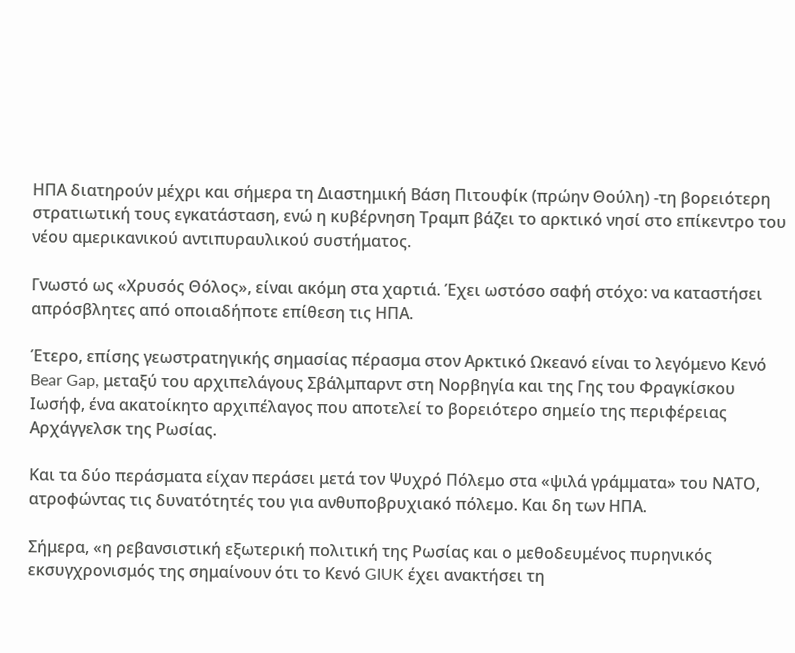ΗΠΑ διατηρούν μέχρι και σήμερα τη Διαστημική Βάση Πιτουφίκ (πρώην Θούλη) -τη βορειότερη στρατιωτική τους εγκατάσταση, ενώ η κυβέρνηση Τραμπ βάζει το αρκτικό νησί στο επίκεντρο του νέου αμερικανικού αντιπυραυλικού συστήματος.

Γνωστό ως «Χρυσός Θόλος», είναι ακόμη στα χαρτιά. Έχει ωστόσο σαφή στόχο: να καταστήσει απρόσβλητες από οποιαδήποτε επίθεση τις ΗΠΑ.

Έτερο, επίσης γεωστρατηγικής σημασίας πέρασμα στον Αρκτικό Ωκεανό είναι το λεγόμενο Κενό Bear Gap, μεταξύ του αρχιπελάγους Σβάλμπαρντ στη Νορβηγία και της Γης του Φραγκίσκου Ιωσήφ, ένα ακατοίκητο αρχιπέλαγος που αποτελεί το βορειότερο σημείο της περιφέρειας Αρχάγγελσκ της Ρωσίας.

Και τα δύο περάσματα είχαν περάσει μετά τον Ψυχρό Πόλεμο στα «ψιλά γράμματα» του ΝΑΤΟ, ατροφώντας τις δυνατότητές του για ανθυποβρυχιακό πόλεμο. Και δη των ΗΠΑ.

Σήμερα, «η ρεβανσιστική εξωτερική πολιτική της Ρωσίας και ο μεθοδευμένος πυρηνικός εκσυγχρονισμός της σημαίνουν ότι το Κενό GIUK έχει ανακτήσει τη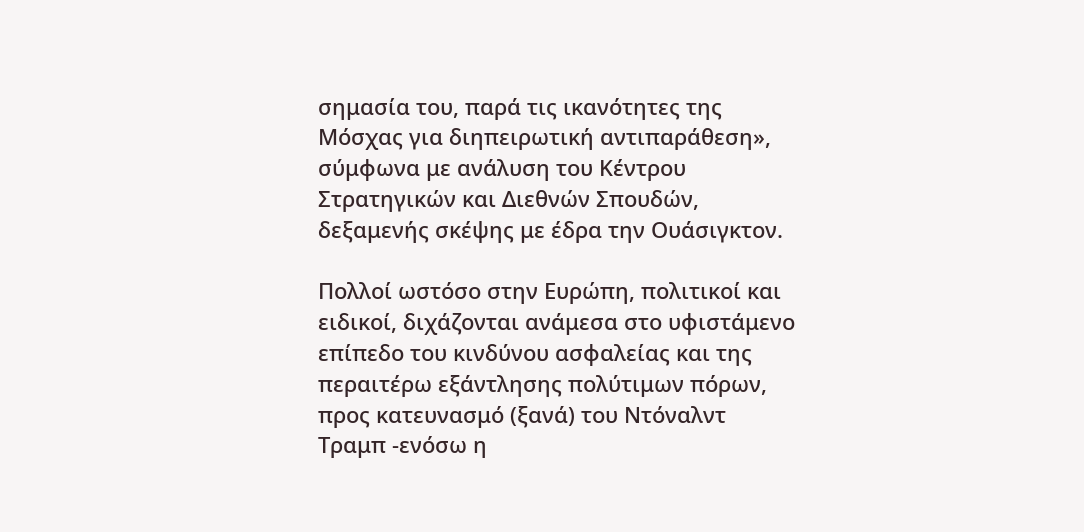σημασία του, παρά τις ικανότητες της Μόσχας για διηπειρωτική αντιπαράθεση», σύμφωνα με ανάλυση του Κέντρου Στρατηγικών και Διεθνών Σπουδών, δεξαμενής σκέψης με έδρα την Ουάσιγκτον.

Πολλοί ωστόσο στην Ευρώπη, πολιτικοί και ειδικοί, διχάζονται ανάμεσα στο υφιστάμενο επίπεδο του κινδύνου ασφαλείας και της  περαιτέρω εξάντλησης πολύτιμων πόρων, προς κατευνασμό (ξανά) του Ντόναλντ Τραμπ -ενόσω η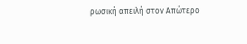ρωσική απειλή στον Απώτερο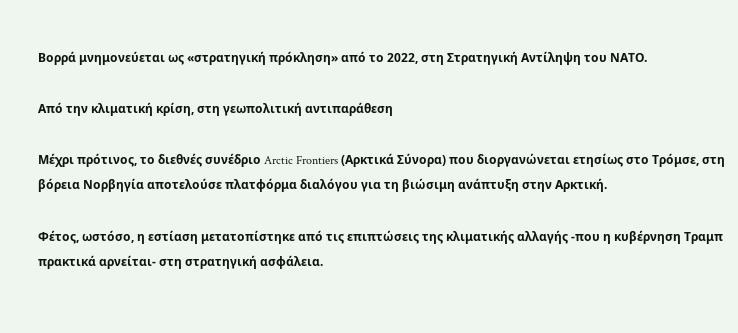Βορρά μνημονεύεται ως «στρατηγική πρόκληση» από το 2022, στη Στρατηγική Αντίληψη του ΝΑΤΟ.

Από την κλιματική κρίση, στη γεωπολιτική αντιπαράθεση

Μέχρι πρότινος, το διεθνές συνέδριο Arctic Frontiers (Αρκτικά Σύνορα) που διοργανώνεται ετησίως στο Τρόμσε, στη βόρεια Νορβηγία αποτελούσε πλατφόρμα διαλόγου για τη βιώσιμη ανάπτυξη στην Αρκτική.

Φέτος, ωστόσο, η εστίαση μετατοπίστηκε από τις επιπτώσεις της κλιματικής αλλαγής -που η κυβέρνηση Τραμπ πρακτικά αρνείται- στη στρατηγική ασφάλεια.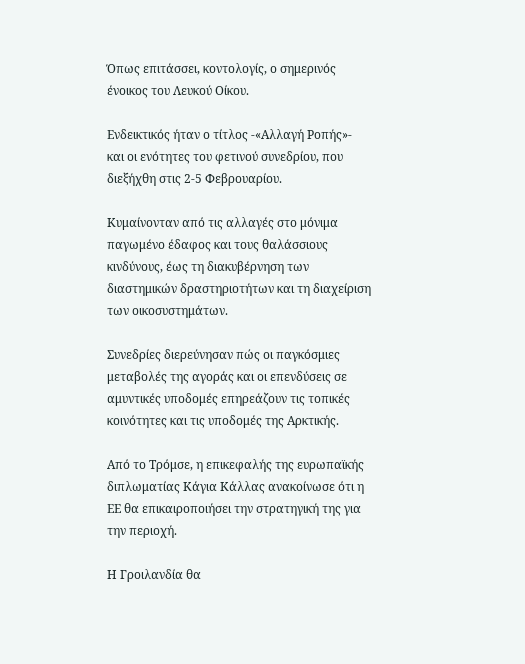Όπως επιτάσσει, κοντολογίς, ο σημερινός ένοικος του Λευκού Οίκου.

Ενδεικτικός ήταν ο τίτλος -«Αλλαγή Ροπής»- και οι ενότητες του φετινού συνεδρίου, που διεξήχθη στις 2-5 Φεβρουαρίου.

Κυμαίνονταν από τις αλλαγές στο μόνιμα παγωμένο έδαφος και τους θαλάσσιους κινδύνους, έως τη διακυβέρνηση των διαστημικών δραστηριοτήτων και τη διαχείριση των οικοσυστημάτων.

Συνεδρίες διερεύνησαν πώς οι παγκόσμιες μεταβολές της αγοράς και οι επενδύσεις σε αμυντικές υποδομές επηρεάζουν τις τοπικές κοινότητες και τις υποδομές της Αρκτικής.

Από το Τρόμσε, η επικεφαλής της ευρωπαϊκής διπλωματίας Κάγια Κάλλας ανακοίνωσε ότι η ΕΕ θα επικαιροποιήσει την στρατηγική της για την περιοχή.

Η Γροιλανδία θα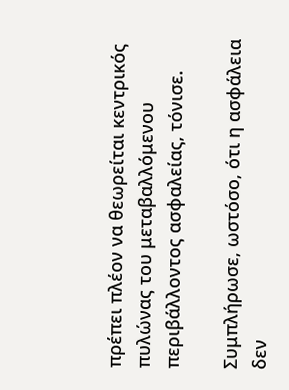πρέπει πλέον να θεωρείται κεντρικός πυλώνας του μεταβαλλόμενου περιβάλλοντος ασφαλείας, τόνισε.

Συμπλήρωσε, ωστόσο, ότι η ασφάλεια δεν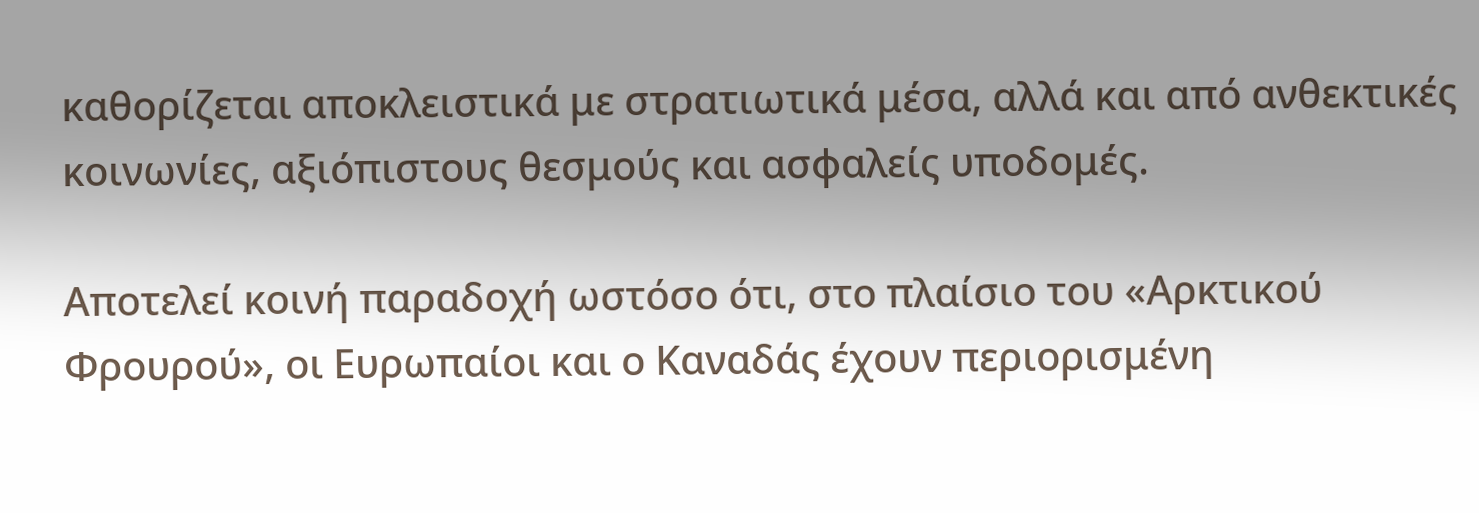καθορίζεται αποκλειστικά με στρατιωτικά μέσα, αλλά και από ανθεκτικές κοινωνίες, αξιόπιστους θεσμούς και ασφαλείς υποδομές.

Αποτελεί κοινή παραδοχή ωστόσο ότι, στο πλαίσιο του «Αρκτικού Φρουρού», οι Ευρωπαίοι και ο Καναδάς έχουν περιορισμένη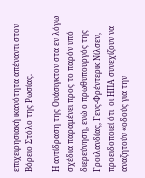επιχειρησιακή ικανότητα απέναντι στον Βόρειο Στόλο της Ρωσίας.

Η αντίδραση της Ουάσιγκτον στα εν λόγω σχέδια παραμένει προς το παρόν υπό διερεύνηση, ενώ ο πρωθυπουργός της Γροιλανδίας, Γενς-Φρέντερικ Νίλσεν, προειδοποιεί ότι  οι ΗΠΑ συνεχίζουν να αναζητούν «οδούς για την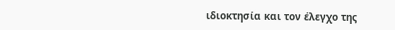ιδιοκτησία και τον έλεγχο της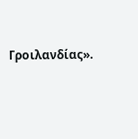Γροιλανδίας».